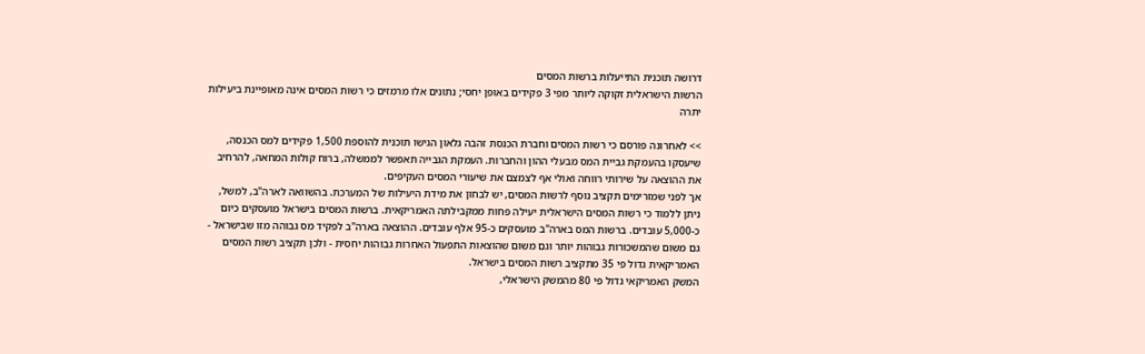דרושה תוכנית התייעלות ברשות המסים
הרשות הישראלית זקוקה ליותר מפי 3 פקידים באופן יחסי; נתונים אלו מרמזים כי רשות המסים אינה מאופיינת ביעילות יתרה

>> לאחרונה פורסם כי רשות המסים וחברת הכנסת זהבה גלאון הגישו תוכנית להוספת 1,500 פקידים למס הכנסה, שיעסקו בהעמקת גביית המס מבעלי ההון והחברות. העמקת הגבייה תאפשר לממשלה, ברוח קולות המחאה, להרחיב את ההוצאה על שירותי רווחה ואולי אף לצמצם את שיעורי המסים העקיפים.
אך לפני שמזרימים תקציב נוסף לרשות המסים, יש לבחון את מידת היעילות של המערכת. בהשוואה לארה"ב, למשל, ניתן ללמוד כי רשות המסים הישראלית יעילה פחות ממקבילתה האמריקאית. ברשות המסים בישראל מועסקים כיום כ-5,000 עובדים. ברשות המס בארה"ב מועסקים כ-95 אלף עובדים. ההוצאה בארה"ב לפקיד מס גבוהה מזו שבישראל - גם משום שהמשכורות גבוהות יותר וגם משום שהוצאות התפעול האחרות גבוהות יחסית - ולכן תקציב רשות המסים האמריקאית גדול פי 35 מתקציב רשות המסים בישראל.
המשק האמריקאי גדול פי 80 מהמשק הישראלי,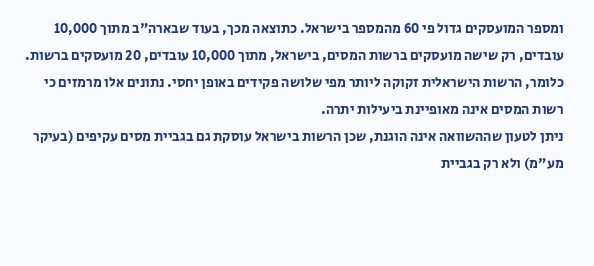ומספר המועסקים גדול פי 60 מהמספר בישראל. כתוצאה מכך, בעוד שבארה"ב מתוך 10,000 עובדים, רק שישה מועסקים ברשות המסים, בישראל, מתוך 10,000 עובדים, 20 מועסקים ברשות. כלומר, הרשות הישראלית זקוקה ליותר מפי שלושה פקידים באופן יחסי. נתונים אלו מרמזים כי רשות המסים אינה מאופיינת ביעילות יתרה.
ניתן לטעון שההשוואה אינה הוגנת, שכן הרשות בישראל עוסקת גם בגביית מסים עקיפים (בעיקר מע"מ) ולא רק בגביית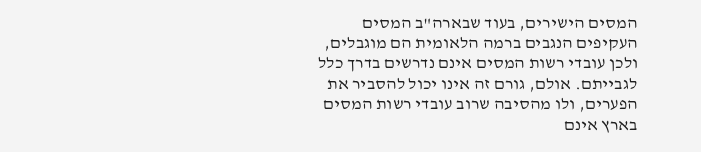המסים הישירים, בעוד שבארה"ב המסים העקיפים הנגבים ברמה הלאומית הם מוגבלים, ולכן עובדי רשות המסים אינם נדרשים בדרך כלל לגבייתם. אולם, גורם זה אינו יכול להסביר את הפערים, ולו מהסיבה שרוב עובדי רשות המסים בארץ אינם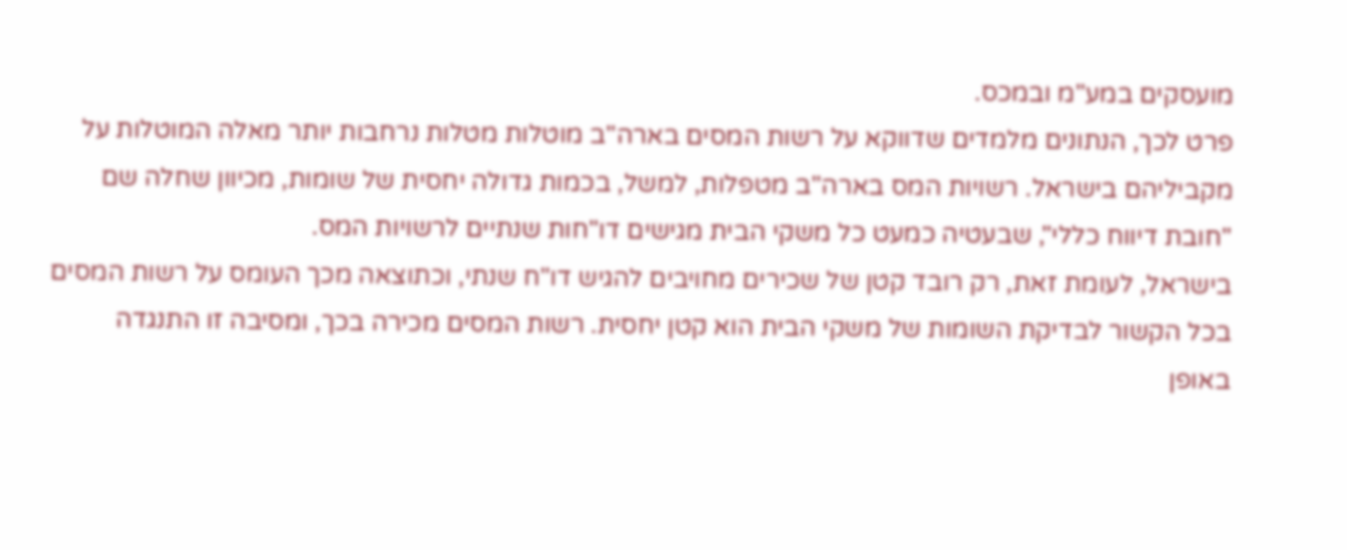מועסקים במע"מ ובמכס.
פרט לכך, הנתונים מלמדים שדווקא על רשות המסים בארה"ב מוטלות מטלות נרחבות יותר מאלה המוטלות על מקביליהם בישראל. רשויות המס בארה"ב מטפלות, למשל, בכמות גדולה יחסית של שומות, מכיוון שחלה שם "חובת דיווח כללי", שבעטיה כמעט כל משקי הבית מגישים דו"חות שנתיים לרשויות המס.
בישראל, לעומת זאת, רק רובד קטן של שכירים מחויבים להגיש דו"ח שנתי, וכתוצאה מכך העומס על רשות המסים בכל הקשור לבדיקת השומות של משקי הבית הוא קטן יחסית. רשות המסים מכירה בכך, ומסיבה זו התנגדה באופן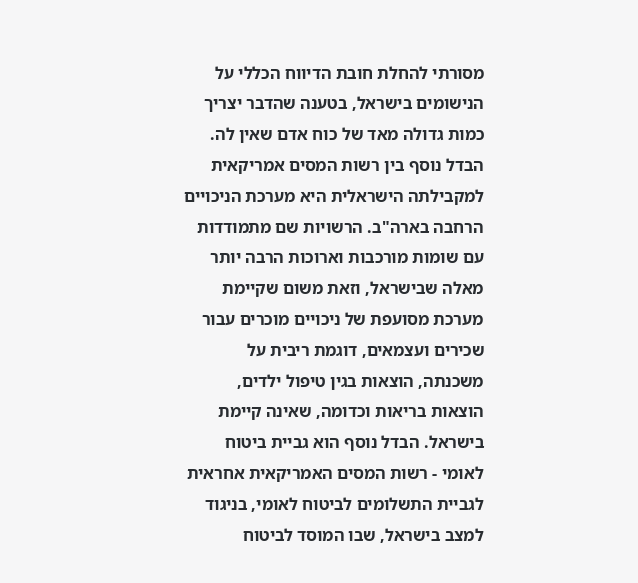מסורתי להחלת חובת הדיווח הכללי על הנישומים בישראל, בטענה שהדבר יצריך כמות גדולה מאד של כוח אדם שאין לה.
הבדל נוסף בין רשות המסים אמריקאית למקבילתה הישראלית היא מערכת הניכויים הרחבה בארה"ב. הרשויות שם מתמודדות עם שומות מורכבות וארוכות הרבה יותר מאלה שבישראל, וזאת משום שקיימת מערכת מסועפת של ניכויים מוכרים עבור שכירים ועצמאים, דוגמת ריבית על משכנתה, הוצאות בגין טיפול ילדים, הוצאות בריאות וכדומה, שאינה קיימת בישראל. הבדל נוסף הוא גביית ביטוח לאומי - רשות המסים האמריקאית אחראית לגביית התשלומים לביטוח לאומי, בניגוד למצב בישראל, שבו המוסד לביטוח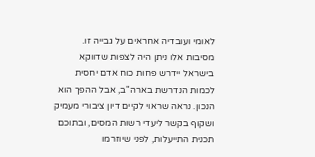לאומי ועובדיה אחראים על גבייה זו.
מסיבות אלו ניתן היה לצפות שדווקא בישראל יידרש פחות כוח אדם יחסית לכמות הנדרשת בארה"ב, אבל ההפך הוא הנכון. נראה שראוי לקיים דיון ציבורי מעמיק ושקוף בקשר ליעדי רשות המסים, ובתוכם תכנית התייעלות, לפני שיוזרמו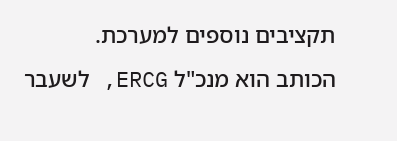תקציבים נוספים למערכת.
הכותב הוא מנכ"ל ERCG, לשעבר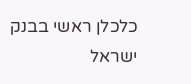כלכלן ראשי בבנק ישראל